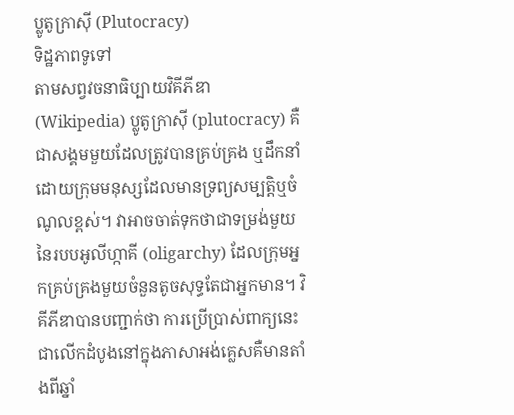ប្លូតូក្រាស៊ី (Plutocracy)
ទិដ្ឋភាពទូទៅ
តាមសព្វវចនាធិប្បាយវិគីភីឌា (Wikipedia) ប្លូតូក្រាស៊ី (plutocracy) គឺជាសង្គមមួយដែលត្រូវបានគ្រប់គ្រង ឬដឹកនាំដោយក្រុមមនុស្សដែលមានទ្រព្យសម្បត្តិឬចំណូលខ្ពស់។ វាអាចចាត់ទុកថាជាទម្រង់មួយនៃរបបអូលីហ្កាគី (oligarchy) ដែលក្រុមអ្នកគ្រប់គ្រងមួយចំនួនតូចសុទ្ធតែជាអ្នកមាន។ វិគីភីឌាបានបញ្ជាក់ថា ការប្រើប្រាស់ពាក្យនេះជាលើកដំបូងនៅក្នុងភាសាអង់គ្លេសគឺមានតាំងពីឆ្នាំ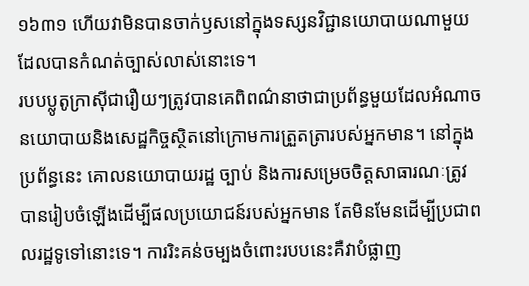១៦៣១ ហើយវាមិនបានចាក់ឫសនៅក្នុងទស្សនវិជ្ជានយោបាយណាមួយដែលបានកំណត់ច្បាស់លាស់នោះទេ។
របបប្លូតូក្រាស៊ីជារឿយៗត្រូវបានគេពិពណ៌នាថាជាប្រព័ន្ធមួយដែលអំណាចនយោបាយនិងសេដ្ឋកិច្ចស្ថិតនៅក្រោមការត្រួតត្រារបស់អ្នកមាន។ នៅក្នុងប្រព័ន្ធនេះ គោលនយោបាយរដ្ឋ ច្បាប់ និងការសម្រេចចិត្តសាធារណៈត្រូវបានរៀបចំឡើងដើម្បីផលប្រយោជន៍របស់អ្នកមាន តែមិនមែនដើម្បីប្រជាពលរដ្ឋទូទៅនោះទេ។ ការរិះគន់ចម្បងចំពោះរបបនេះគឺវាបំផ្លាញ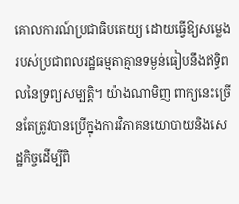គោលការណ៍ប្រជាធិបតេយ្យ ដោយធ្វើឱ្យសម្លេងរបស់ប្រជាពលរដ្ឋធម្មតាគ្មានទម្ងន់ធៀបនឹងឥទ្ធិពលនៃទ្រព្យសម្បត្តិ។ យ៉ាងណាមិញ ពាក្យនេះច្រើនតែត្រូវបានប្រើក្នុងការវិភាគនយោបាយនិងសេដ្ឋកិច្ចដើម្បីពិ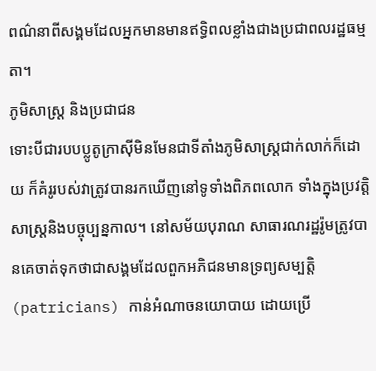ពណ៌នាពីសង្គមដែលអ្នកមានមានឥទ្ធិពលខ្លាំងជាងប្រជាពលរដ្ឋធម្មតា។
ភូមិសាស្ត្រ និងប្រជាជន
ទោះបីជារបបប្លូតូក្រាស៊ីមិនមែនជាទីតាំងភូមិសាស្ត្រជាក់លាក់ក៏ដោយ ក៏គំរូរបស់វាត្រូវបានរកឃើញនៅទូទាំងពិភពលោក ទាំងក្នុងប្រវត្តិសាស្ត្រនិងបច្ចុប្បន្នកាល។ នៅសម័យបុរាណ សាធារណរដ្ឋរ៉ូមត្រូវបានគេចាត់ទុកថាជាសង្គមដែលពួកអភិជនមានទ្រព្យសម្បត្តិ (patricians) កាន់អំណាចនយោបាយ ដោយប្រើ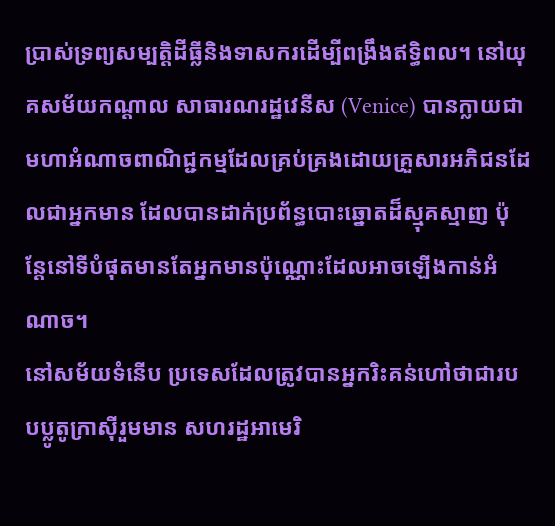ប្រាស់ទ្រព្យសម្បត្តិដីធ្លីនិងទាសករដើម្បីពង្រឹងឥទ្ធិពល។ នៅយុគសម័យកណ្តាល សាធារណរដ្ឋវេនីស (Venice) បានក្លាយជាមហាអំណាចពាណិជ្ជកម្មដែលគ្រប់គ្រងដោយគ្រួសារអភិជនដែលជាអ្នកមាន ដែលបានដាក់ប្រព័ន្ធបោះឆ្នោតដ៏ស្មុគស្មាញ ប៉ុន្តែនៅទីបំផុតមានតែអ្នកមានប៉ុណ្ណោះដែលអាចឡើងកាន់អំណាច។
នៅសម័យទំនើប ប្រទេសដែលត្រូវបានអ្នករិះគន់ហៅថាជារបបប្លូតូក្រាស៊ីរួមមាន សហរដ្ឋអាមេរិ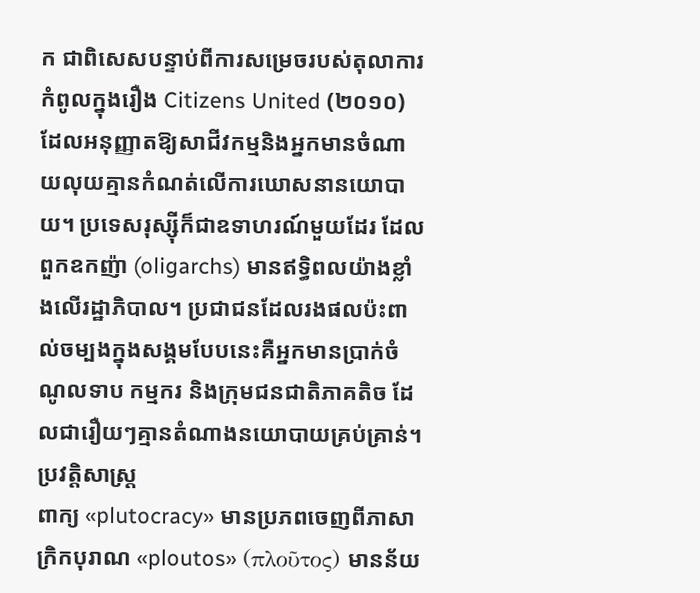ក ជាពិសេសបន្ទាប់ពីការសម្រេចរបស់តុលាការកំពូលក្នុងរឿង Citizens United (២០១០) ដែលអនុញ្ញាតឱ្យសាជីវកម្មនិងអ្នកមានចំណាយលុយគ្មានកំណត់លើការឃោសនានយោបាយ។ ប្រទេសរុស្ស៊ីក៏ជាឧទាហរណ៍មួយដែរ ដែលពួកឧកញ៉ា (oligarchs) មានឥទ្ធិពលយ៉ាងខ្លាំងលើរដ្ឋាភិបាល។ ប្រជាជនដែលរងផលប៉ះពាល់ចម្បងក្នុងសង្គមបែបនេះគឺអ្នកមានប្រាក់ចំណូលទាប កម្មករ និងក្រុមជនជាតិភាគតិច ដែលជារឿយៗគ្មានតំណាងនយោបាយគ្រប់គ្រាន់។
ប្រវត្តិសាស្ត្រ
ពាក្យ «plutocracy» មានប្រភពចេញពីភាសាក្រិកបុរាណ «ploutos» (πλοῦτος) មានន័យ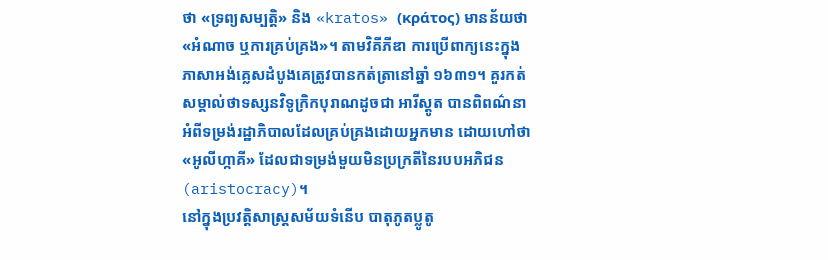ថា «ទ្រព្យសម្បត្តិ» និង «kratos» (κράτος) មានន័យថា «អំណាច ឬការគ្រប់គ្រង»។ តាមវិគីភីឌា ការប្រើពាក្យនេះក្នុងភាសាអង់គ្លេសដំបូងគេត្រូវបានកត់ត្រានៅឆ្នាំ ១៦៣១។ គួរកត់សម្គាល់ថាទស្សនវិទូក្រិកបុរាណដូចជា អារីស្តូត បានពិពណ៌នាអំពីទម្រង់រដ្ឋាភិបាលដែលគ្រប់គ្រងដោយអ្នកមាន ដោយហៅថា «អូលីហ្កាគី» ដែលជាទម្រង់មួយមិនប្រក្រតីនៃរបបអភិជន (aristocracy)។
នៅក្នុងប្រវត្តិសាស្ត្រសម័យទំនើប បាតុភូតប្លូតូ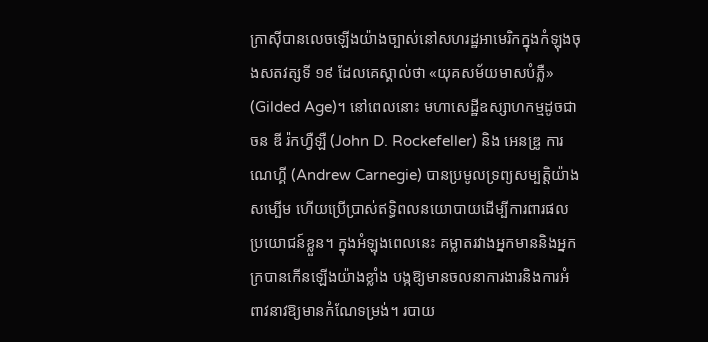ក្រាស៊ីបានលេចឡើងយ៉ាងច្បាស់នៅសហរដ្ឋអាមេរិកក្នុងកំឡុងចុងសតវត្សទី ១៩ ដែលគេស្គាល់ថា «យុគសម័យមាសបំភ្លឺ» (Gilded Age)។ នៅពេលនោះ មហាសេដ្ឋីឧស្សាហកម្មដូចជា ចន ឌី រ៉កហ្វឺឡឺ (John D. Rockefeller) និង អេនឌ្រូ ការណេហ្គី (Andrew Carnegie) បានប្រមូលទ្រព្យសម្បត្តិយ៉ាងសម្បើម ហើយប្រើប្រាស់ឥទ្ធិពលនយោបាយដើម្បីការពារផលប្រយោជន៍ខ្លួន។ ក្នុងអំឡុងពេលនេះ គម្លាតរវាងអ្នកមាននិងអ្នកក្របានកើនឡើងយ៉ាងខ្លាំង បង្កឱ្យមានចលនាការងារនិងការអំពាវនាវឱ្យមានកំណែទម្រង់។ របាយ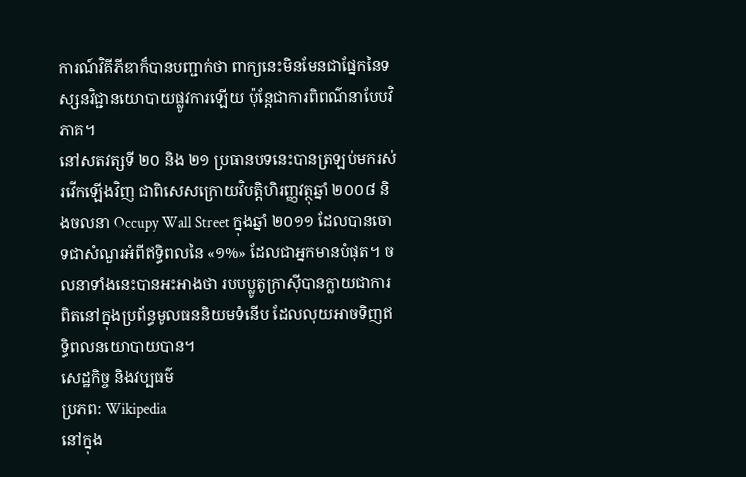ការណ៍វិគីភីឌាក៏បានបញ្ជាក់ថា ពាក្យនេះមិនមែនជាផ្នែកនៃទស្សនវិជ្ជានយោបាយផ្លូវការឡើយ ប៉ុន្តែជាការពិពណ៌នាបែបវិភាគ។
នៅសតវត្សទី ២០ និង ២១ ប្រធានបទនេះបានត្រឡប់មករស់រវើកឡើងវិញ ជាពិសេសក្រោយវិបត្តិហិរញ្ញវត្ថុឆ្នាំ ២០០៨ និងចលនា Occupy Wall Street ក្នុងឆ្នាំ ២០១១ ដែលបានចោទជាសំណួរអំពីឥទ្ធិពលនៃ «១%» ដែលជាអ្នកមានបំផុត។ ចលនាទាំងនេះបានអះអាងថា របបប្លូតូក្រាស៊ីបានក្លាយជាការពិតនៅក្នុងប្រព័ន្ធមូលធននិយមទំនើប ដែលលុយអាចទិញឥទ្ធិពលនយោបាយបាន។
សេដ្ឋកិច្ច និងវប្បធម៌
ប្រភព: Wikipedia
នៅក្នុង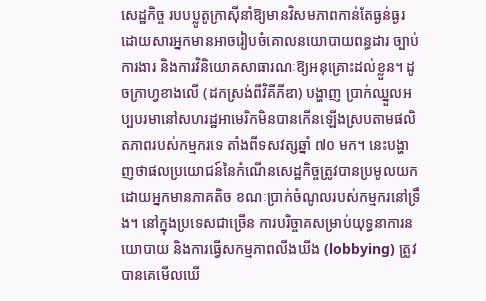សេដ្ឋកិច្ច របបប្លូតូក្រាស៊ីនាំឱ្យមានវិសមភាពកាន់តែធ្ងន់ធ្ងរ ដោយសារអ្នកមានអាចរៀបចំគោលនយោបាយពន្ធដារ ច្បាប់ការងារ និងការវិនិយោគសាធារណៈឱ្យអនុគ្រោះដល់ខ្លួន។ ដូចក្រាហ្វខាងលើ (ដកស្រង់ពីវិគីភីឌា) បង្ហាញ ប្រាក់ឈ្នួលអប្បបរមានៅសហរដ្ឋអាមេរិកមិនបានកើនឡើងស្របតាមផលិតភាពរបស់កម្មករទេ តាំងពីទសវត្សឆ្នាំ ៧០ មក។ នេះបង្ហាញថាផលប្រយោជន៍នៃកំណើនសេដ្ឋកិច្ចត្រូវបានប្រមូលយកដោយអ្នកមានភាគតិច ខណៈប្រាក់ចំណូលរបស់កម្មករនៅទ្រឹង។ នៅក្នុងប្រទេសជាច្រើន ការបរិច្ចាគសម្រាប់យុទ្ធនាការនយោបាយ និងការធ្វើសកម្មភាពលីងឃីង (lobbying) ត្រូវបានគេមើលឃើ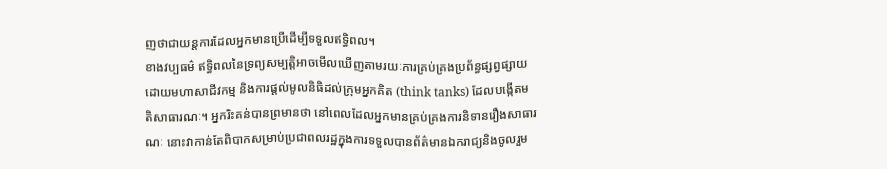ញថាជាយន្តការដែលអ្នកមានប្រើដើម្បីទទួលឥទ្ធិពល។
ខាងវប្បធម៌ ឥទ្ធិពលនៃទ្រព្យសម្បត្តិអាចមើលឃើញតាមរយៈការគ្រប់គ្រងប្រព័ន្ធផ្សព្វផ្សាយដោយមហាសាជីវកម្ម និងការផ្តល់មូលនិធិដល់ក្រុមអ្នកគិត (think tanks) ដែលបង្កើតមតិសាធារណៈ។ អ្នករិះគន់បានព្រមានថា នៅពេលដែលអ្នកមានគ្រប់គ្រងការនិទានរឿងសាធារណៈ នោះវាកាន់តែពិបាកសម្រាប់ប្រជាពលរដ្ឋក្នុងការទទួលបានព័ត៌មានឯករាជ្យនិងចូលរួម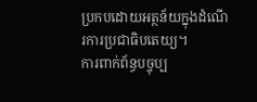ប្រកបដោយអត្ថន័យក្នុងដំណើរការប្រជាធិបតេយ្យ។
ការពាក់ព័ន្ធបច្ចុប្ប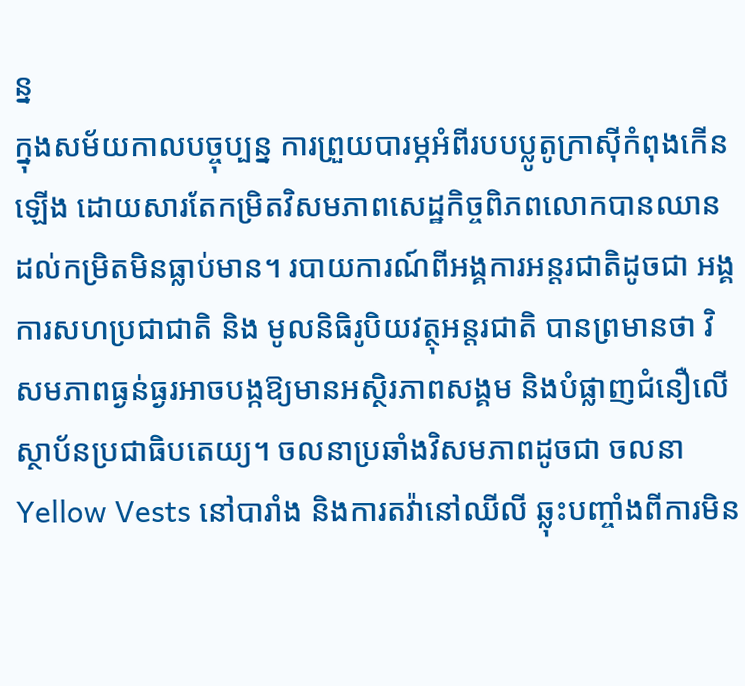ន្ន
ក្នុងសម័យកាលបច្ចុប្បន្ន ការព្រួយបារម្ភអំពីរបបប្លូតូក្រាស៊ីកំពុងកើនឡើង ដោយសារតែកម្រិតវិសមភាពសេដ្ឋកិច្ចពិភពលោកបានឈានដល់កម្រិតមិនធ្លាប់មាន។ របាយការណ៍ពីអង្គការអន្តរជាតិដូចជា អង្គការសហប្រជាជាតិ និង មូលនិធិរូបិយវត្ថុអន្តរជាតិ បានព្រមានថា វិសមភាពធ្ងន់ធ្ងរអាចបង្កឱ្យមានអស្ថិរភាពសង្គម និងបំផ្លាញជំនឿលើស្ថាប័នប្រជាធិបតេយ្យ។ ចលនាប្រឆាំងវិសមភាពដូចជា ចលនា Yellow Vests នៅបារាំង និងការតវ៉ានៅឈីលី ឆ្លុះបញ្ចាំងពីការមិន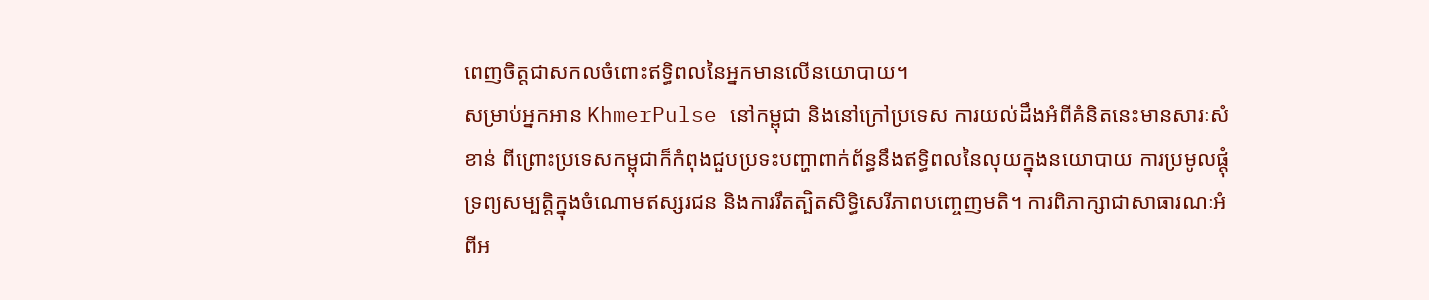ពេញចិត្តជាសកលចំពោះឥទ្ធិពលនៃអ្នកមានលើនយោបាយ។
សម្រាប់អ្នកអាន KhmerPulse នៅកម្ពុជា និងនៅក្រៅប្រទេស ការយល់ដឹងអំពីគំនិតនេះមានសារៈសំខាន់ ពីព្រោះប្រទេសកម្ពុជាក៏កំពុងជួបប្រទះបញ្ហាពាក់ព័ន្ធនឹងឥទ្ធិពលនៃលុយក្នុងនយោបាយ ការប្រមូលផ្តុំទ្រព្យសម្បត្តិក្នុងចំណោមឥស្សរជន និងការរឹតត្បិតសិទ្ធិសេរីភាពបញ្ចេញមតិ។ ការពិភាក្សាជាសាធារណៈអំពីអ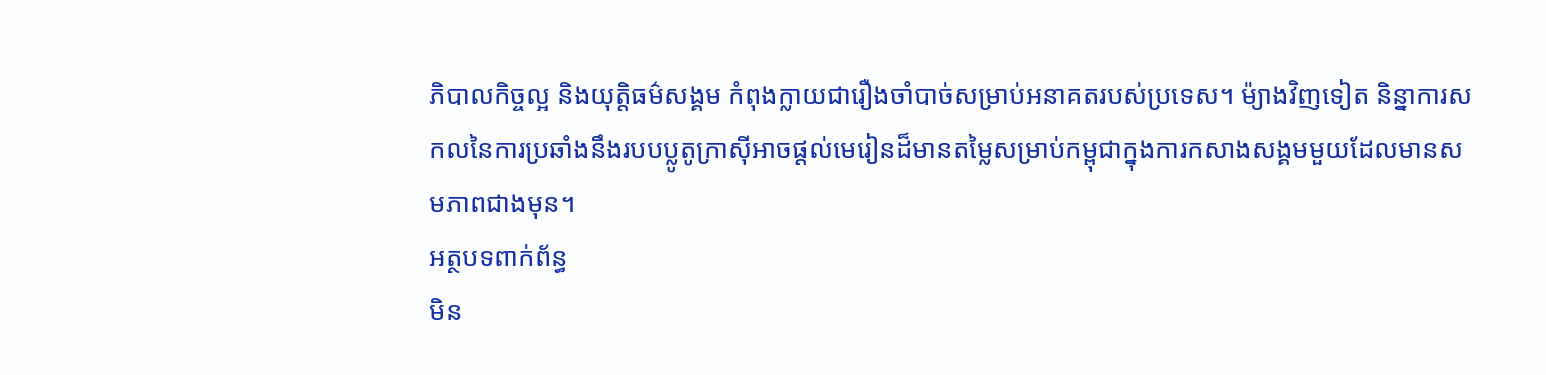ភិបាលកិច្ចល្អ និងយុត្តិធម៌សង្គម កំពុងក្លាយជារឿងចាំបាច់សម្រាប់អនាគតរបស់ប្រទេស។ ម៉្យាងវិញទៀត និន្នាការសកលនៃការប្រឆាំងនឹងរបបប្លូតូក្រាស៊ីអាចផ្តល់មេរៀនដ៏មានតម្លៃសម្រាប់កម្ពុជាក្នុងការកសាងសង្គមមួយដែលមានសមភាពជាងមុន។
អត្ថបទពាក់ព័ន្ធ
មិន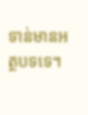ទាន់មានអត្ថបទទេ។